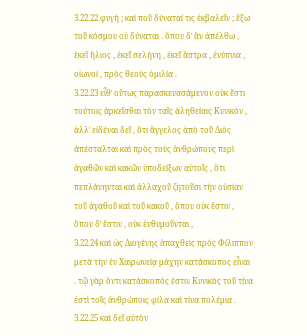3.22.22 φυγή ; καὶ ποῦ δύναταί τις ἐκβαλεῖν ; ἔξω τοῦ κόσμου οὐ δύναται . ὅπου δʹ ἂν ἀπέλθω , ἐκεῖ ἥλιος , ἐκεῖ σελήνη , ἐκεῖ ἄστρα , ἐνύπνια , οἰωνοί , πρὸς θεοὺς ὁμιλία .
3.22.23 εἶθʹ οὕτως παρασκευασάμενον οὐκ ἔστι τούτοις ἀρκεῖσθαι τὸν ταῖς ἀληθείαις Κυνικόν , ἀλλʹ εἰδέναι δεῖ , ὅτι ἄγγελος ἀπὸ τοῦ Διὸς ἀπέσταλται καὶ πρὸς τοὺς ἀνθρώπους περὶ ἀγαθῶν καὶ κακῶν ὑποδείξων αὐτοῖς , ὅτι πεπλάνηνται καὶ ἀλλαχοῦ ζητοῦσι τὴν οὐσίαν τοῦ ἀγαθοῦ καὶ τοῦ κακοῦ , ὅπου οὐκ ἔστιν , ὅπου δʹ ἔστιν , οὐκ ἐνθυμοῦνται ,
3.22.24 καὶ ὡς Διογένης ἀπαχθεὶς πρὸς Φίλιππον μετὰ τὴν ἐν Χαιρωνείᾳ μάχην κατάσκοπος εἶναι . τῷ γὰρ ὄντι κατάσκοπός ἐστιν Κυνικὸς τοῦ τίνα ἐστὶ τοῖς ἀνθρώποις φίλα καὶ τίνα πολέμια .
3.22.25 καὶ δεῖ αὐτὸν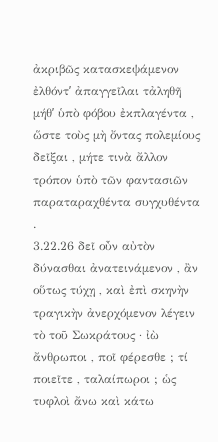ἀκριβῶς κατασκεψάμενον ἐλθόντʹ ἀπαγγεῖλαι τἀληθῆ μήθʹ ὑπὸ φόβου ἐκπλαγέντα , ὥστε τοὺς μὴ ὄντας πολεμίους δεῖξαι , μήτε τινὰ ἄλλον τρόπον ὑπὸ τῶν φαντασιῶν παραταραχθέντα συγχυθέντα .
3.22.26 δεῖ οὖν αὐτὸν δύνασθαι ἀνατεινάμενον , ἂν οὕτως τύχῃ , καὶ ἐπὶ σκηνὴν τραγικὴν ἀνερχόμενον λέγειν τὸ τοῦ Σωκράτους · ἰὼ ἄνθρωποι , ποῖ φέρεσθε ; τί ποιεῖτε , ταλαίπωροι ; ὡς τυφλοὶ ἄνω καὶ κάτω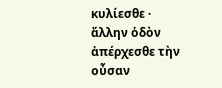κυλίεσθε · ἄλλην ὁδὸν ἀπέρχεσθε τὴν οὖσαν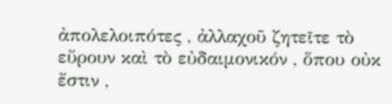ἀπολελοιπότες , ἀλλαχοῦ ζητεῖτε τὸ εὔρουν καὶ τὸ εὐδαιμονικόν , ὅπου οὐκ ἔστιν ,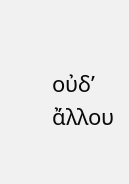οὐδʹ ἄλλου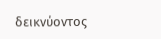δεικνύοντος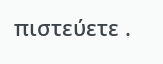πιστεύετε .